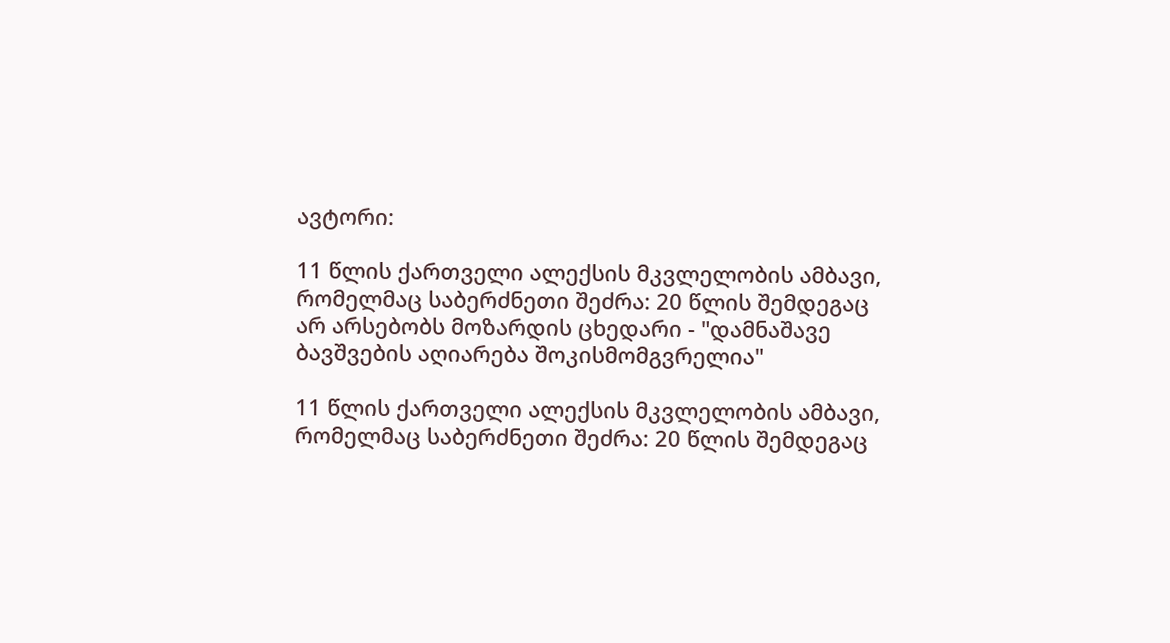ავტორი:

11 წლის ქართველი ალექსის მკვლელობის ამბავი, რომელმაც საბერძნეთი შეძრა: 20 წლის შემდეგაც არ არსებობს მოზარდის ცხედარი - "დამნაშავე ბავშვების აღიარება შოკისმომგვრელია"

11 წლის ქართველი ალექსის მკვლელობის ამბავი, რომელმაც საბერძნეთი შეძრა: 20 წლის შემდეგაც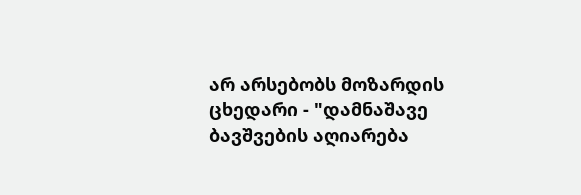არ არსებობს მოზარდის ცხედარი - "დამნაშავე ბავშვების აღიარება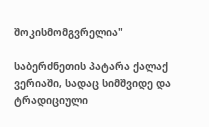შოკისმომგვრელია"

საბერძნეთის პატარა ქალაქ ვერიაში, სადაც სიმშვიდე და ტრადიციული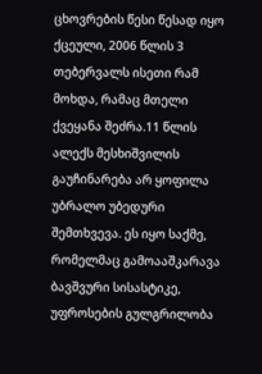ცხოვრების წესი წესად იყო ქცეული, 2006 წლის 3 თებერვალს ისეთი რამ მოხდა, რამაც მთელი ქვეყანა შეძრა.11 წლის ალექს მესხიშვილის გაუჩინარება არ ყოფილა უბრალო უბედური შემთხვევა. ეს იყო საქმე, რომელმაც გამოააშკარავა ბავშვური სისასტიკე, უფროსების გულგრილობა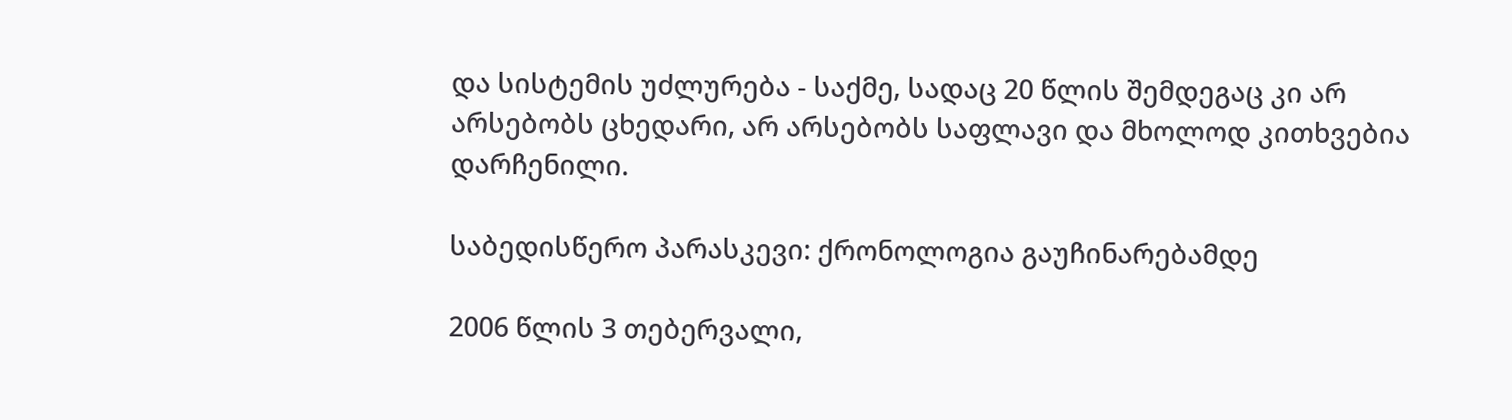და სისტემის უძლურება - საქმე, სადაც 20 წლის შემდეგაც კი არ არსებობს ცხედარი, არ არსებობს საფლავი და მხოლოდ კითხვებია დარჩენილი.

საბედისწერო პარასკევი: ქრონოლოგია გაუჩინარებამდე

2006 წლის 3 თებერვალი,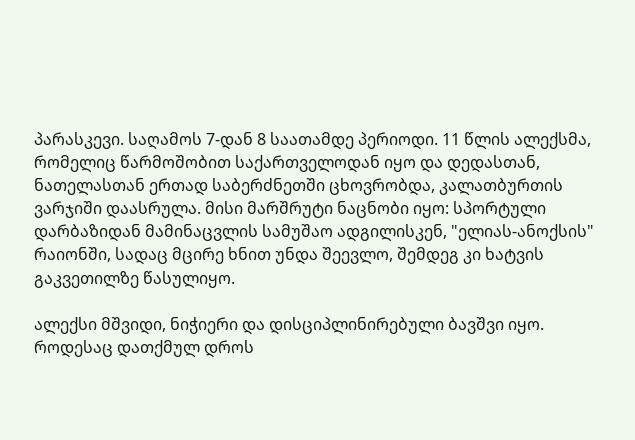პარასკევი. საღამოს 7-დან 8 საათამდე პერიოდი. 11 წლის ალექსმა, რომელიც წარმოშობით საქართველოდან იყო და დედასთან, ნათელასთან ერთად საბერძნეთში ცხოვრობდა, კალათბურთის ვარჯიში დაასრულა. მისი მარშრუტი ნაცნობი იყო: სპორტული დარბაზიდან მამინაცვლის სამუშაო ადგილისკენ, "ელიას-ანოქსის" რაიონში, სადაც მცირე ხნით უნდა შეევლო, შემდეგ კი ხატვის გაკვეთილზე წასულიყო.

ალექსი მშვიდი, ნიჭიერი და დისციპლინირებული ბავშვი იყო. როდესაც დათქმულ დროს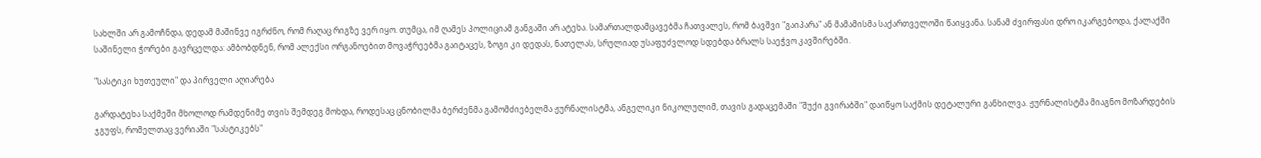სახლში არ გამოჩნდა, დედამ მაშინვე იგრძნო, რომ რაღაც რიგზე ვერ იყო. თუმცა, იმ ღამეს პოლიციამ განგაში არ ატეხა. სამართალდამცავებმა ჩათვალეს, რომ ბავშვი "გაიპარა" ან მამამისმა საქართველოში წაიყვანა. სანამ ძვირფასი დრო იკარგებოდა, ქალაქში საშინელი ჭორები გავრცელდა: ამბობდნენ, რომ ალექსი ორგანოებით მოვაჭრეებმა გაიტაცეს, ზოგი კი დედას, ნათელას, სრულიად უსაფუძვლოდ სდებდა ბრალს საეჭვო კავშირებში.

"სასტიკი ხუთეული" და პირველი აღიარება

გარდატეხა საქმეში მხოლოდ რამდენიმე თვის შემდეგ მოხდა, როდესაც ცნობილმა ბერძენმა გამომძიებელმა ჟურნალისტმა, ანგელიკი ნიკოლულიმ, თავის გადაცემაში "შუქი გვირაბში" დაიწყო საქმის დეტალური განხილვა. ჟურნალისტმა მიაგნო მოზარდების ჯგუფს, რომელთაც ვერიაში "სასტიკებს"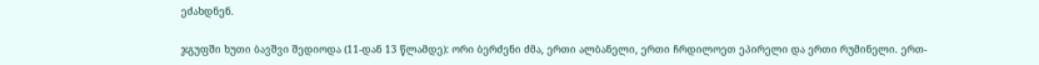ეძახდნენ.

ჯგუფში ხუთი ბავშვი შედიოდა (11-დან 13 წლამდე): ორი ბერძენი ძმა, ერთი ალბანელი, ერთი ჩრდილოეთ ეპირელი და ერთი რუმინელი. ერთ-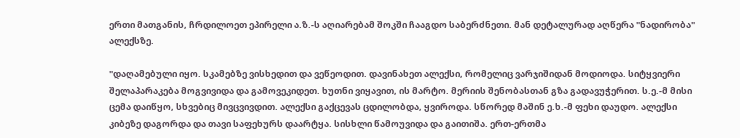ერთი მათგანის, ჩრდილოეთ ეპირელი ა.ზ.-ს აღიარებამ შოკში ჩააგდო საბერძნეთი. მან დეტალურად აღწერა "ნადირობა" ალექსზე.

"დაღამებული იყო. სკამებზე ვისხედით და ვეწეოდით. დავინახეთ ალექსი, რომელიც ვარჯიშიდან მოდიოდა. სიტყვიერი შელაპარაკება მოგვივიდა და გამოვეკიდეთ. ხუთნი ვიყავით, ის მარტო. მერიის შენობასთან გზა გადავუჭერით. ს.ე.-მ მისი ცემა დაიწყო, სხვებიც მივცვივდით. ალექსი გაქცევას ცდილობდა, ყვიროდა. სწორედ მაშინ ე.ხ.-მ ფეხი დაუდო. ალექსი კიბეზე დაგორდა და თავი საფეხურს დაარტყა. სისხლი წამოუვიდა და გაითიშა. ერთ-ერთმა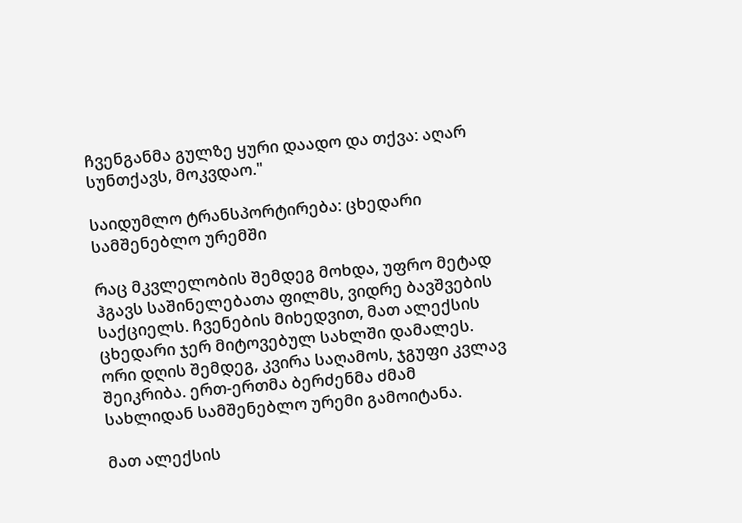ჩვენგანმა გულზე ყური დაადო და თქვა: აღარ სუნთქავს, მოკვდაო."

საიდუმლო ტრანსპორტირება: ცხედარი სამშენებლო ურემში

რაც მკვლელობის შემდეგ მოხდა, უფრო მეტად ჰგავს საშინელებათა ფილმს, ვიდრე ბავშვების საქციელს. ჩვენების მიხედვით, მათ ალექსის ცხედარი ჯერ მიტოვებულ სახლში დამალეს. ორი დღის შემდეგ, კვირა საღამოს, ჯგუფი კვლავ შეიკრიბა. ერთ-ერთმა ბერძენმა ძმამ სახლიდან სამშენებლო ურემი გამოიტანა.

მათ ალექსის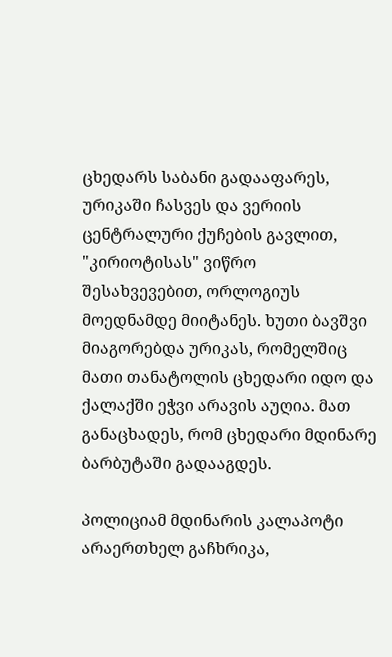ცხედარს საბანი გადააფარეს, ურიკაში ჩასვეს და ვერიის ცენტრალური ქუჩების გავლით, "კირიოტისას" ვიწრო შესახვევებით, ორლოგიუს მოედნამდე მიიტანეს. ხუთი ბავშვი მიაგორებდა ურიკას, რომელშიც მათი თანატოლის ცხედარი იდო და ქალაქში ეჭვი არავის აუღია. მათ განაცხადეს, რომ ცხედარი მდინარე ბარბუტაში გადააგდეს.

პოლიციამ მდინარის კალაპოტი არაერთხელ გაჩხრიკა,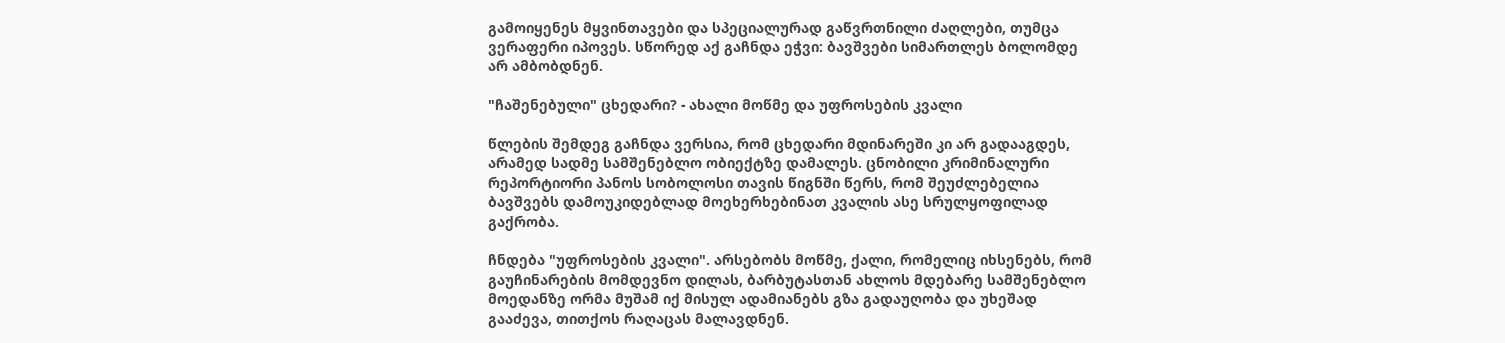გამოიყენეს მყვინთავები და სპეციალურად გაწვრთნილი ძაღლები, თუმცა ვერაფერი იპოვეს. სწორედ აქ გაჩნდა ეჭვი: ბავშვები სიმართლეს ბოლომდე არ ამბობდნენ.

"ჩაშენებული" ცხედარი? - ახალი მოწმე და უფროსების კვალი

წლების შემდეგ გაჩნდა ვერსია, რომ ცხედარი მდინარეში კი არ გადააგდეს, არამედ სადმე სამშენებლო ობიექტზე დამალეს. ცნობილი კრიმინალური რეპორტიორი პანოს სობოლოსი თავის წიგნში წერს, რომ შეუძლებელია ბავშვებს დამოუკიდებლად მოეხერხებინათ კვალის ასე სრულყოფილად გაქრობა.

ჩნდება "უფროსების კვალი". არსებობს მოწმე, ქალი, რომელიც იხსენებს, რომ გაუჩინარების მომდევნო დილას, ბარბუტასთან ახლოს მდებარე სამშენებლო მოედანზე ორმა მუშამ იქ მისულ ადამიანებს გზა გადაუღობა და უხეშად გააძევა, თითქოს რაღაცას მალავდნენ.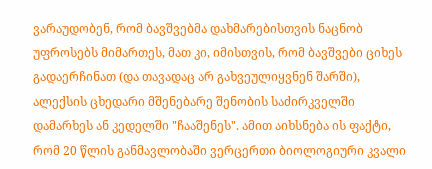ვარაუდობენ, რომ ბავშვებმა დახმარებისთვის ნაცნობ უფროსებს მიმართეს, მათ კი, იმისთვის, რომ ბავშვები ციხეს გადაერჩინათ (და თავადაც არ გახვეულიყვნენ შარში), ალექსის ცხედარი მშენებარე შენობის საძირკველში დამარხეს ან კედელში "ჩააშენეს". ამით აიხსნება ის ფაქტი, რომ 20 წლის განმავლობაში ვერცერთი ბიოლოგიური კვალი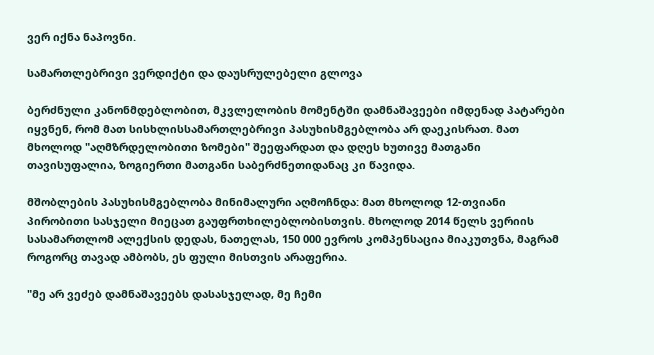ვერ იქნა ნაპოვნი.

სამართლებრივი ვერდიქტი და დაუსრულებელი გლოვა

ბერძნული კანონმდებლობით, მკვლელობის მომენტში დამნაშავეები იმდენად პატარები იყვნენ, რომ მათ სისხლისსამართლებრივი პასუხისმგებლობა არ დაეკისრათ. მათ მხოლოდ "აღმზრდელობითი ზომები" შეეფარდათ და დღეს ხუთივე მათგანი თავისუფალია, ზოგიერთი მათგანი საბერძნეთიდანაც კი წავიდა.

მშობლების პასუხისმგებლობა მინიმალური აღმოჩნდა: მათ მხოლოდ 12-თვიანი პირობითი სასჯელი მიეცათ გაუფრთხილებლობისთვის. მხოლოდ 2014 წელს ვერიის სასამართლომ ალექსის დედას, ნათელას, 150 000 ევროს კომპენსაცია მიაკუთვნა, მაგრამ როგორც თავად ამბობს, ეს ფული მისთვის არაფერია.

"მე არ ვეძებ დამნაშავეებს დასასჯელად, მე ჩემი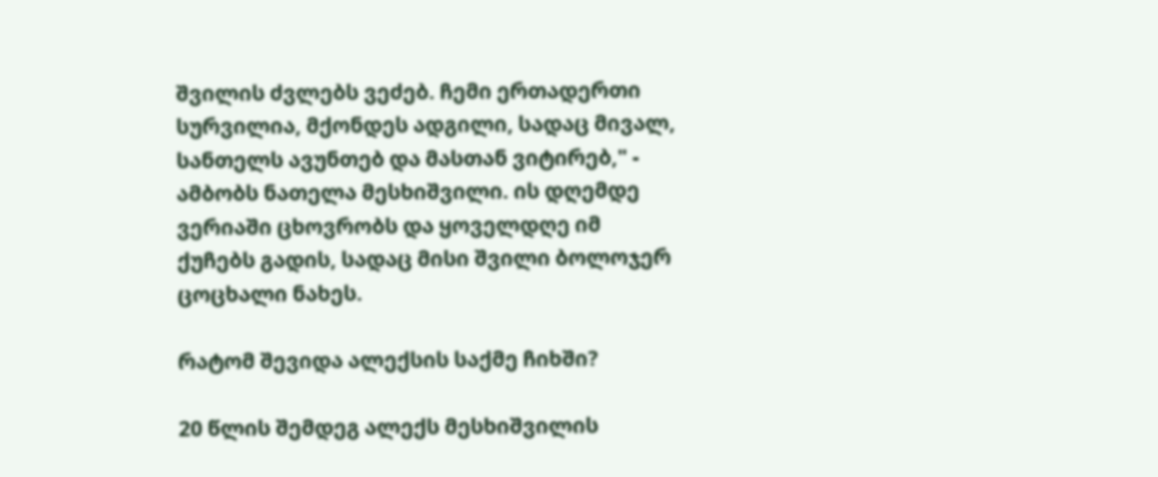შვილის ძვლებს ვეძებ. ჩემი ერთადერთი სურვილია, მქონდეს ადგილი, სადაც მივალ, სანთელს ავუნთებ და მასთან ვიტირებ," - ამბობს ნათელა მესხიშვილი. ის დღემდე ვერიაში ცხოვრობს და ყოველდღე იმ ქუჩებს გადის, სადაც მისი შვილი ბოლოჯერ ცოცხალი ნახეს.

რატომ შევიდა ალექსის საქმე ჩიხში?

20 წლის შემდეგ ალექს მესხიშვილის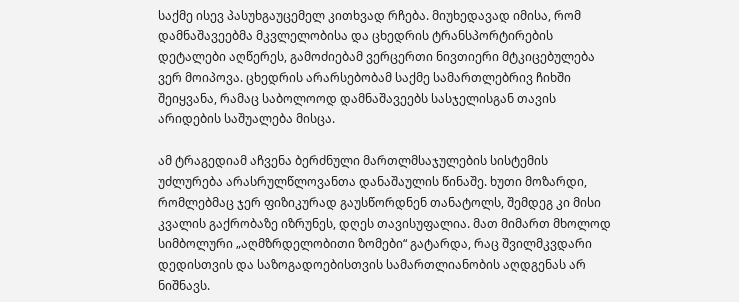საქმე ისევ პასუხგაუცემელ კითხვად რჩება. მიუხედავად იმისა, რომ დამნაშავეებმა მკვლელობისა და ცხედრის ტრანსპორტირების დეტალები აღწერეს, გამოძიებამ ვერცერთი ნივთიერი მტკიცებულება ვერ მოიპოვა. ცხედრის არარსებობამ საქმე სამართლებრივ ჩიხში შეიყვანა, რამაც საბოლოოდ დამნაშავეებს სასჯელისგან თავის არიდების საშუალება მისცა.

ამ ტრაგედიამ აჩვენა ბერძნული მართლმსაჯულების სისტემის უძლურება არასრულწლოვანთა დანაშაულის წინაშე. ხუთი მოზარდი, რომლებმაც ჯერ ფიზიკურად გაუსწორდნენ თანატოლს, შემდეგ კი მისი კვალის გაქრობაზე იზრუნეს, დღეს თავისუფალია. მათ მიმართ მხოლოდ სიმბოლური „აღმზრდელობითი ზომები“ გატარდა, რაც შვილმკვდარი დედისთვის და საზოგადოებისთვის სამართლიანობის აღდგენას არ ნიშნავს.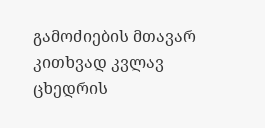გამოძიების მთავარ კითხვად კვლავ ცხედრის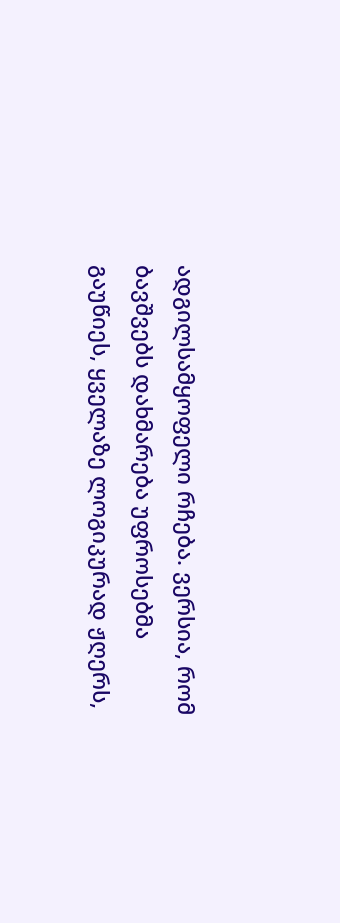ადგილსამყოფელი რჩება. ვერსია, რომ ბავშვებს დახმარება უფროსებმა გაუწიეს, ყველაზე ლოგიკურად ჟღერს,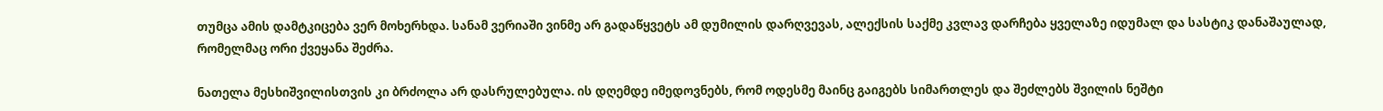თუმცა ამის დამტკიცება ვერ მოხერხდა. სანამ ვერიაში ვინმე არ გადაწყვეტს ამ დუმილის დარღვევას, ალექსის საქმე კვლავ დარჩება ყველაზე იდუმალ და სასტიკ დანაშაულად, რომელმაც ორი ქვეყანა შეძრა.

ნათელა მესხიშვილისთვის კი ბრძოლა არ დასრულებულა. ის დღემდე იმედოვნებს, რომ ოდესმე მაინც გაიგებს სიმართლეს და შეძლებს შვილის ნეშტი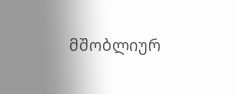მშობლიურ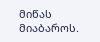მიწას მიაბაროს.